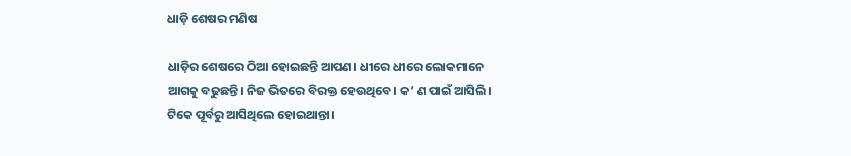ଧାଡ଼ି ଶେଷର ମଣିଷ

ଧାଡ଼ିର ଶେଷରେ ଠିଆ ହୋଇଛନ୍ତି ଆପଣ। ଧୀରେ ଧୀରେ ଲୋକମାନେ ଆଗକୁ ବଢୁଛନ୍ତି। ନିଜ ଭିତରେ ବିରକ୍ତ ହେଉଥିବେ। କ’ ଣ ପାଇଁ ଆସିଲି। ଟିକେ ପୂର୍ବରୁ ଆସିଥିଲେ ହୋଇଥାନ୍ତା।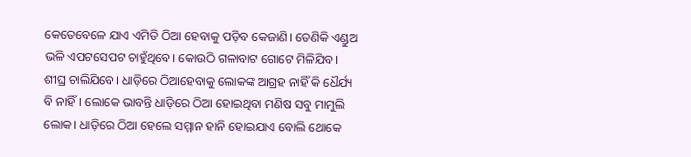କେତେବେଳେ ଯାଏ ଏମିତି ଠିଆ ହେବାକୁ ପଡ଼ିବ କେଜାଣି। ତେଣିକି ଏଣ୍ଡୁଅ ଭଳି ଏପଟସେପଟ ଚାହୁଁଥିବେ। କୋଉଠି ଗଳାବାଟ ଗୋଟେ ମିଳିଯିବ। ଶୀଘ୍ର ଚାଲିଯିବେ। ଧାଡ଼ିରେ ଠିଆହେବାକୁ ଲୋକଙ୍କ ଆଗ୍ରହ ନାହିଁ କି ଧୈର୍ଯ୍ୟ ବି ନାହିଁ। ଲୋକେ ଭାବନ୍ତି ଧାଡ଼ିରେ ଠିଆ ହୋଇଥିବା ମଣିଷ ସବୁ ମାମୁଲି ଲୋକ। ଧାଡ଼ିରେ ଠିଆ ହେଲେ ସମ୍ମାନ ହାନି ହୋଇଯାଏ ବୋଲି ଥୋକେ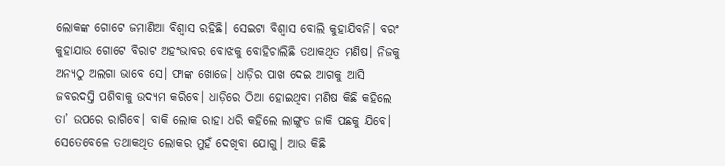ଲୋକଙ୍କ ଗୋଟେ ଜମାଣିଆ ବିଶ୍ୱାସ ରହିଛି। ସେଇଟା ବିଶ୍ୱାସ ବୋଲି କୁହାଯିବନି। ବରଂ କୁହାଯାଉ ଗୋଟେ ବିରାଟ ଅହଂଭାବର ବୋଝକୁ ବୋହିଚାଲିଛି ତଥାକଥିତ ମଣିଷ। ନିଜକୁ ଅନ୍ୟଠୁ ଅଲଗା ଭାବେ ସେ। ଫାଙ୍କ ଖୋଜେ। ଧାଡ଼ିର ପାଖ ଦେଇ ଆଗକୁ ଆସି ଜବରଦସ୍ତି ପଶିବାକୁ ଉଦ୍ୟମ କରିବେ। ଧାଡ଼ିରେ ଠିଆ ହୋଇଥିବା ମଣିଷ କିଛି କହିଲେ ତା’ ଉପରେ ରାଗିବେ। ବାକି ଲୋକ ରାହା ଧରି କହିଲେ ଲାଙ୍ଗୁଡ ଜାକି ପଛକୁ ଯିବେ। ସେତେବେଳେ ତଥାକଥିତ ଲୋକର ମୁହଁ ଦେଖିବା ଯୋଗୁ। ଆଉ କିଛି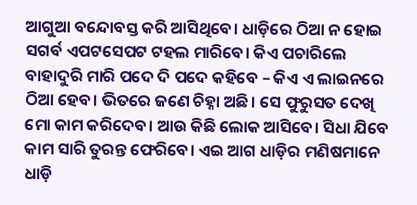ଆଗୁଆ ବନ୍ଦୋବସ୍ତ କରି ଆସିଥିବେ। ଧାଡ଼ିରେ ଠିଆ ନ ହୋଇ ସଗର୍ବ ଏପଟସେପଟ ଟହଲ ମାରିବେ। କିଏ ପଚାରିଲେ ବାହାଦୁରି ମାରି ପଦେ ଦି ପଦେ କହିବେ – କିଏ ଏ ଲାଇନରେ ଠିଆ ହେବ। ଭିତରେ ଜଣେ ଚିହ୍ନା ଅଛି। ସେ ଫୁରୁସତ ଦେଖି ମୋ କାମ କରିଦେବ। ଆଉ କିଛି ଲୋକ ଆସିବେ। ସିଧା ଯିବେ କାମ ସାରି ତୁରନ୍ତ ଫେରିବେ। ଏଇ ଆଗ ଧାଡ଼ିର ମଣିଷମାନେ ଧାଡ଼ି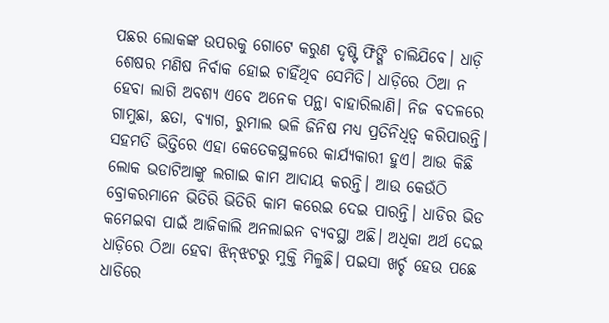ପଛର ଲୋକଙ୍କ ଉପରକୁ ଗୋଟେ କରୁଣ ଦୃଷ୍ଟି ଫିଙ୍ଗି ଚାଲିଯିବେ। ଧାଡ଼ି ଶେଷର ମଣିଷ ନିର୍ବାକ ହୋଇ ଚାହିଁଥିବ ସେମିତି। ଧାଡ଼ିରେ ଠିଆ ନ ହେବା ଲାଗି ଅବଶ୍ୟ ଏବେ ଅନେକ ପନ୍ଥା ବାହାରିଲାଣି। ନିଜ ବଦଳରେ ଗାମୁଛା, ଛତା, ବ୍ୟାଗ, ରୁମାଲ ଭଳି ଜିନିଷ ମଧ୍ୟ ପ୍ରତିନିଧିତ୍ୱ କରିପାରନ୍ତି। ସହମତି ଭିତ୍ତିରେ ଏହା କେତେକସ୍ଥଳରେ କାର୍ଯ୍ୟକାରୀ ହୁଏ। ଆଉ କିଛି ଲୋକ ଭଡାଟିଆଙ୍କୁ ଲଗାଇ କାମ ଆଦାୟ କରନ୍ତି। ଆଉ କେଉଁଠି ବ୍ରୋକରମାନେ ଭିତିରି ଭିତିରି କାମ କରେଇ ଦେଇ ପାରନ୍ତି। ଧାଡିର ଭିଡ କମେଇବା ପାଇଁ ଆଜିକାଲି ଅନଲାଇନ ବ୍ୟବସ୍ଥା ଅଛି। ଅଧିକା ଅର୍ଥ ଦେଇ ଧାଡ଼ିରେ ଠିଆ ହେବା ଝିନ୍‌ଝଟରୁ ମୁକ୍ତି ମିଳୁଛି। ପଇସା ଖର୍ଚ୍ଚ ହେଉ ପଛେ ଧାଡିରେ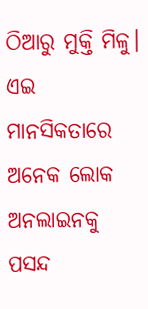ଠିଆରୁ ମୁକ୍ତି ମିଳୁ। ଏଇ ମାନସିକତାରେ ଅନେକ ଲୋକ ଅନଲାଇନକୁ ପସନ୍ଦ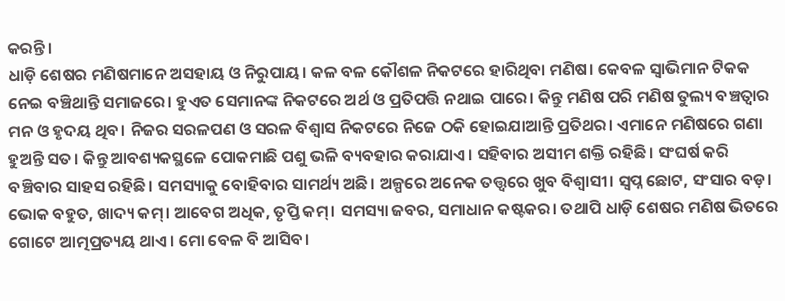କରନ୍ତି।
ଧାଡ଼ି ଶେଷର ମଣିଷମାନେ ଅସହାୟ ଓ ନିରୁପାୟ। କଳ ବଳ କୌଶଳ ନିକଟରେ ହାରିଥିବା ମଣିଷ। କେବଳ ସ୍ବାଭିମାନ ଟିକକ ନେଇ ବଞ୍ଚିଥାନ୍ତି ସମାଜରେ। ହୁଏତ ସେମାନଙ୍କ ନିକଟରେ ଅର୍ଥ ଓ ପ୍ରତିପତ୍ତି ନଥାଇ ପାରେ। କିନ୍ତୁ ମଣିଷ ପରି ମଣିଷ ତୁଲ୍ୟ ବଞ୍ଚତ୍ବାର ମନ ଓ ହୃଦୟ ଥିବ। ନିଜର ସରଳପଣ ଓ ସରଳ ବିଶ୍ୱାସ ନିକଟରେ ନିଜେ ଠକି ହୋଇଯାଆନ୍ତି ପ୍ରତିଥର। ଏମାନେ ମଣିଷରେ ଗଣା ହୁଅନ୍ତି ସତ। କିନ୍ତୁ ଆବଶ୍ୟକସ୍ଥଳେ ପୋକମାଛି ପଶୁ ଭଳି ବ୍ୟବହାର କରାଯାଏ। ସହିବାର ଅସୀମ ଶକ୍ତି ରହିଛି। ସଂଘର୍ଷ କରି ବଞ୍ଚିବାର ସାହସ ରହିଛି। ସମସ୍ୟାକୁ ବୋହିବାର ସାମର୍ଥ୍ୟ ଅଛି। ଅଳ୍ପରେ ଅନେକ ତତ୍ତ୍ୱରେ ଖୁବ ବିଶ୍ୱାସୀ। ସ୍ବପ୍ନ ଛୋଟ, ସଂସାର ବଡ଼। ଭୋକ ବହୁତ, ଖାଦ୍ୟ କମ୍‌। ଆବେଗ ଅଧିକ, ତୃପ୍ତି କମ୍‌। ସମସ୍ୟା ଜବର, ସମାଧାନ କଷ୍ଟକର। ତଥାପି ଧାଡ଼ି ଶେଷର ମଣିଷ ଭିତରେ ଗୋଟେ ଆତ୍ମପ୍ରତ୍ୟୟ ଥାଏ। ମୋ ବେଳ ବି ଆସିବ।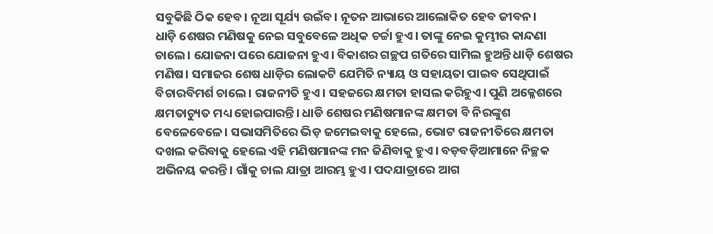ସବୁକିଛି ଠିକ ହେବ। ନୂଆ ସୂର୍ଯ୍ୟ ଉଇଁବ। ନୂତନ ଆଭାରେ ଆଲୋକିତ ହେବ ଜୀବନ।
ଧାଡ଼ି ଶେଷର ମଣିଷକୁ ନେଇ ସବୁବେଳେ ଅଧିକ ଚର୍ଚ୍ଚା ହୁଏ। ତାଙ୍କୁ ନେଇ କୁମ୍ଭୀର କାନ୍ଦଣା ଚାଲେ। ଯୋଜନା ପରେ ଯୋଜନା ହୁଏ। ବିକାଶର ଗଚ୍ଛପ ଗତିରେ ସାମିଲ ହୁଅନ୍ତି ଧାଡ଼ି ଶେଷର ମଣିଷ। ସମାଜର ଶେଷ ଧାଡ଼ିର ଲୋକଟି ଯେମିତି ନ୍ୟାୟ ଓ ସହାୟତା ପାଇବ ସେଥିପାଇଁ ବିଚାରବିମର୍ଶ ଚାଲେ। ରାଜନୀତି ହୁଏ। ସହଜରେ କ୍ଷମତା ହାସଲ କରିହୁଏ। ପୁଣି ଅକ୍ଳେଶରେ କ୍ଷମତାଚ୍ୟୁତ ମଧ୍ୟ ହୋଇପାରନ୍ତି। ଧାଡି ଶେଷର ମଣିଷମାନଙ୍କ କ୍ଷମତା ବି ନିରଙ୍କୁଶ ବେଳେବେଳେ। ସଭାସମିତିରେ ଭିଡ଼ ଜମେଇବାକୁ ହେଲେ, ଭୋଟ ରାଜନୀତିରେ କ୍ଷମତା ଦଖଲ କରିବାକୁ ହେଲେ ଏହି ମଣିଷମାନଙ୍କ ମନ ଜିଣିବାକୁ ହୁଏ। ବଡ଼ବଡ଼ିଆମାନେ ନିଚ୍ଛକ ଅଭିନୟ କରନ୍ତି। ଗାଁକୁ ଚାଲ ଯାତ୍ରା ଆରମ୍ଭ ହୁଏ। ପଦଯାତ୍ରାରେ ଆଗ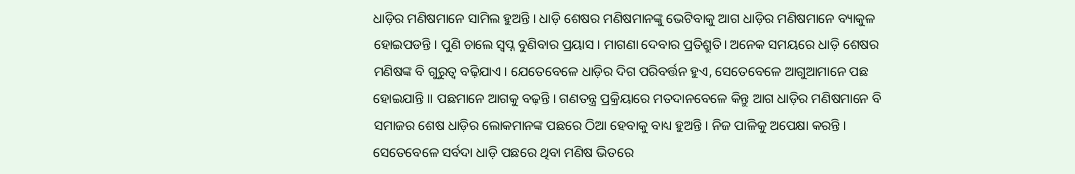ଧାଡ଼ିର ମଣିଷମାନେ ସାମିଲ ହୁଅନ୍ତି। ଧାଡ଼ି ଶେଷର ମଣିଷମାନଙ୍କୁ ଭେଟିବାକୁ ଆଗ ଧାଡ଼ିର ମଣିଷମାନେ ବ୍ୟାକୁଳ ହୋଇପଡନ୍ତି। ପୁଣି ଚାଲେ ସ୍ବପ୍ନ ବୁଣିବାର ପ୍ରୟାସ। ମାଗଣା ଦେବାର ପ୍ରତିଶ୍ରୁତି। ଅନେକ ସମୟରେ ଧାଡ଼ି ଶେଷର ମଣିଷଙ୍କ ବି ଗୁରୁତ୍ୱ ବଢ଼ିଯାଏ। ଯେତେବେଳେ ଧାଡ଼ିର ଦିଗ ପରିବର୍ତ୍ତନ ହୁଏ, ସେତେବେଳେ ଆଗୁଆମାନେ ପଛ ହୋଇଯାନ୍ତି॥ ପଛମାନେ ଆଗକୁ ବଢ଼ନ୍ତି। ଗଣତନ୍ତ୍ର ପ୍ରକ୍ରିୟାରେ ମତଦାନବେଳେ କିନ୍ତୁ ଆଗ ଧାଡ଼ିର ମଣିଷମାନେ ବି ସମାଜର ଶେଷ ଧାଡ଼ିର ଲୋକମାନଙ୍କ ପଛରେ ଠିଆ ହେବାକୁ ବାଧ୍ୟ ହୁଅନ୍ତି। ନିଜ ପାଳିକୁ ଅପେକ୍ଷା କରନ୍ତି। ସେତେବେଳେ ସର୍ବଦା ଧାଡ଼ି ପଛରେ ଥିବା ମଣିଷ ଭିତରେ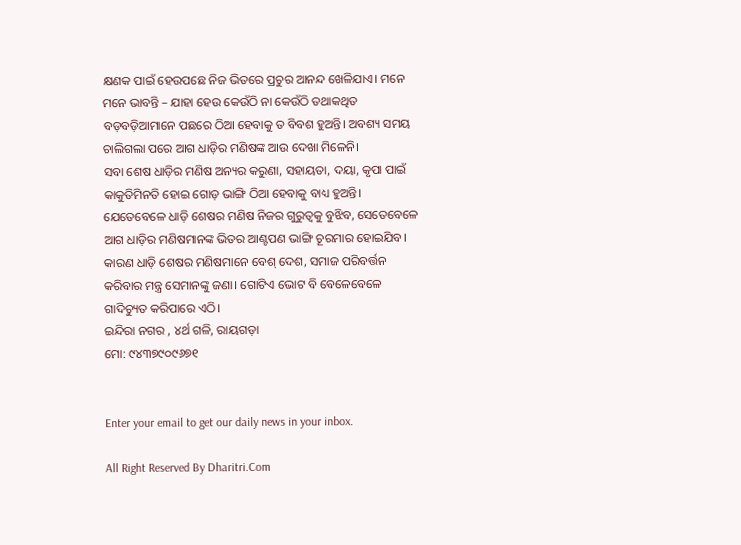କ୍ଷଣକ ପାଇଁ ହେଉପଛେ ନିଜ ଭିତରେ ପ୍ରଚୁର ଆନନ୍ଦ ଖେଳିଯାଏ। ମନେ ମନେ ଭାବନ୍ତି – ଯାହା ହେଉ କେଉଁଠି ନା କେଉଁଠି ତଥାକଥିତ ବଡ଼ବଡ଼ିଆମାନେ ପଛରେ ଠିଆ ହେବାକୁ ତ ବିବଶ ହୁଅନ୍ତି। ଅବଶ୍ୟ ସମୟ ଚାଲିଗଲା ପରେ ଆଗ ଧାଡ଼ିର ମଣିଷଙ୍କ ଆଉ ଦେଖା ମିଳେନି।
ସବା ଶେଷ ଧାଡ଼ିର ମଣିଷ ଅନ୍ୟର କରୁଣା, ସହାୟତା, ଦୟା, କୃପା ପାଇଁ କାକୁତିମିନତି ହୋଇ ଗୋଡ଼ ଭାଙ୍ଗି ଠିଆ ହେବାକୁ ବାଧ୍ୟ ହୁଅନ୍ତି। ଯେତେବେଳେ ଧାଡ଼ି ଶେଷର ମଣିଷ ନିଜର ଗୁରୁତ୍ୱକୁ ବୁଝିବ, ସେତେବେଳେ ଆଗ ଧାଡ଼ିର ମଣିଷମାନଙ୍କ ଭିତର ଆଣ୍ଟପଣ ଭାଙ୍ଗି ଚୂରମାର ହୋଇଯିବ। କାରଣ ଧାଡ଼ି ଶେଷର ମଣିଷମାନେ ବେଶ୍‌ ଦେଶ, ସମାଜ ପରିବର୍ତ୍ତନ କରିବାର ମନ୍ତ୍ର ସେମାନଙ୍କୁ ଜଣା। ଗୋଟିଏ ଭୋଟ ବି ବେଳେବେଳେ ଗାଦିଚ୍ୟୁତ କରିପାରେ ଏଠି।
ଇନ୍ଦିରା ନଗର , ୪ର୍ଥ ଗଳି, ରାୟଗଡ଼ା
ମୋ: ୯୪୩୭୯୦୯୬୭୧


Enter your email to get our daily news in your inbox.

All Right Reserved By Dharitri.Com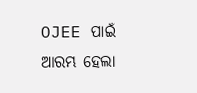OJEE ପାଇଁ ଆରମ୍ଭ ହେଲା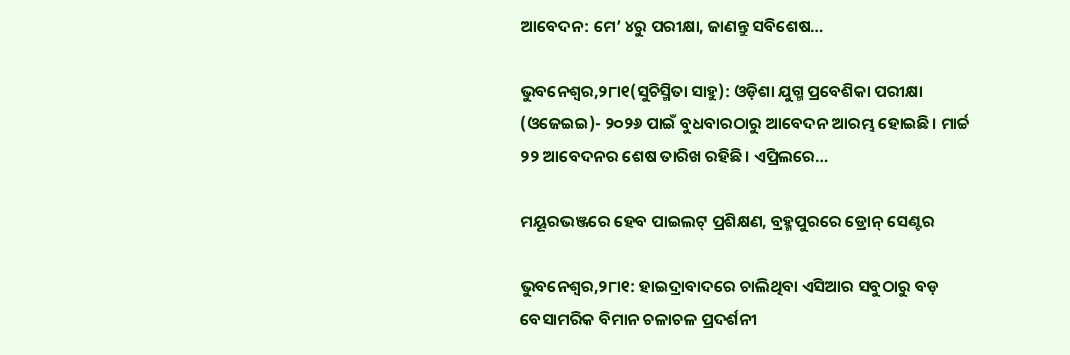ଆବେଦନ: ମେ’ ୪ରୁ ପରୀକ୍ଷା, ଜାଣନ୍ତୁ ସବିଶେଷ…

ଭୁବନେଶ୍ୱର,୨୮ା୧(ସୁଚିସ୍ମିତା ସାହୁ): ଓଡ଼ିଶା ଯୁଗ୍ମ ପ୍ରବେଶିକା ପରୀକ୍ଷା (ଓଜେଇଇ)- ୨୦୨୬ ପାଇଁ ବୁଧବାରଠାରୁ ଆବେଦନ ଆରମ୍ଭ ହୋଇଛି। ମାର୍ଚ୍ଚ ୨୨ ଆବେଦନର ଶେଷ ତାରିଖ ରହିଛି। ଏପ୍ରିଲରେ…

ମୟୂରଭଞ୍ଜରେ ହେବ ପାଇଲଟ୍ ପ୍ରଶିକ୍ଷଣ, ବ୍ରହ୍ମପୁରରେ ଡ୍ରୋନ୍ ସେଣ୍ଟର

ଭୁବନେଶ୍ୱର,୨୮ା୧: ହାଇଦ୍ରାବାଦରେ ଚାଲିଥିବା ଏସିଆର ସବୁଠାରୁ ବଡ଼ ବେସାମରିକ ବିମାନ ଚଳାଚଳ ପ୍ରଦର୍ଶନୀ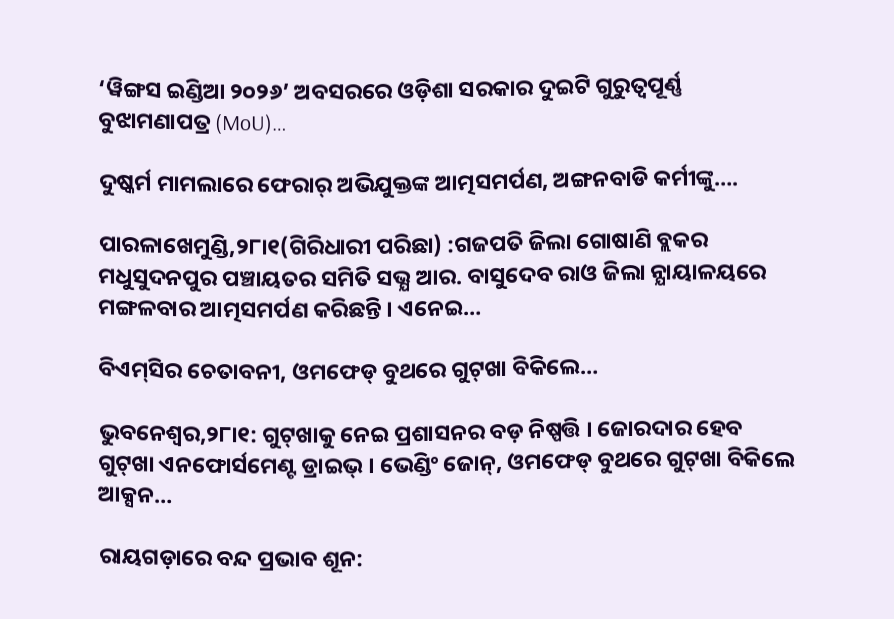‘ୱିଙ୍ଗସ ଇଣ୍ଡିଆ ୨୦୨୬’ ଅବସରରେ ଓଡ଼ିଶା ସରକାର ଦୁଇଟି ଗୁରୁତ୍ୱପୂର୍ଣ୍ଣ ବୁଝାମଣାପତ୍ର (MoU)…

ଦୁଷ୍କର୍ମ ମାମଲାରେ ଫେରାର୍ ଅଭିଯୁକ୍ତଙ୍କ ଆତ୍ମସମର୍ପଣ, ଅଙ୍ଗନବାଡି କର୍ମୀଙ୍କୁ….

ପାରଳାଖେମୁଣ୍ଡି,୨୮ା୧(ଗିରିଧାରୀ ପରିଛା) :ଗଜପତି ଜିଲା ଗୋଷାଣି ବ୍ଲକର ମଧୁସୁଦନପୁର ପଞ୍ଚାୟତର ସମିତି ସଭ୍ଯ ଆର. ବାସୁଦେବ ରାଓ ଜିଲା ନ୍ଯାୟାଳୟରେ ମଙ୍ଗଳବାର ଆତ୍ମସମର୍ପଣ କରିଛନ୍ତି । ଏନେଇ…

ବିଏମ୍‌ସିର ଚେତାବନୀ, ଓମଫେଡ୍‌ ବୁଥରେ ଗୁଟ୍‌ଖା ବିକିଲେ…

ଭୁବନେଶ୍ୱର,୨୮ା୧: ଗୁଟ୍‌ଖାକୁ ନେଇ ପ୍ରଶାସନର ବଡ଼ ନିଷ୍ପତ୍ତି । ଜୋରଦାର ହେବ ଗୁଟ୍‌ଖା ଏନଫୋର୍ସମେଣ୍ଟ ଡ୍ରାଇଭ୍‌ । ଭେଣ୍ଡିଂ ଜୋନ୍, ଓମଫେଡ୍‌ ବୁଥରେ ଗୁଟ୍‌ଖା ବିକିଲେ ଆକ୍ସନ…

ରାୟଗଡ଼ାରେ ବନ୍ଦ ପ୍ରଭାବ ଶୂନ: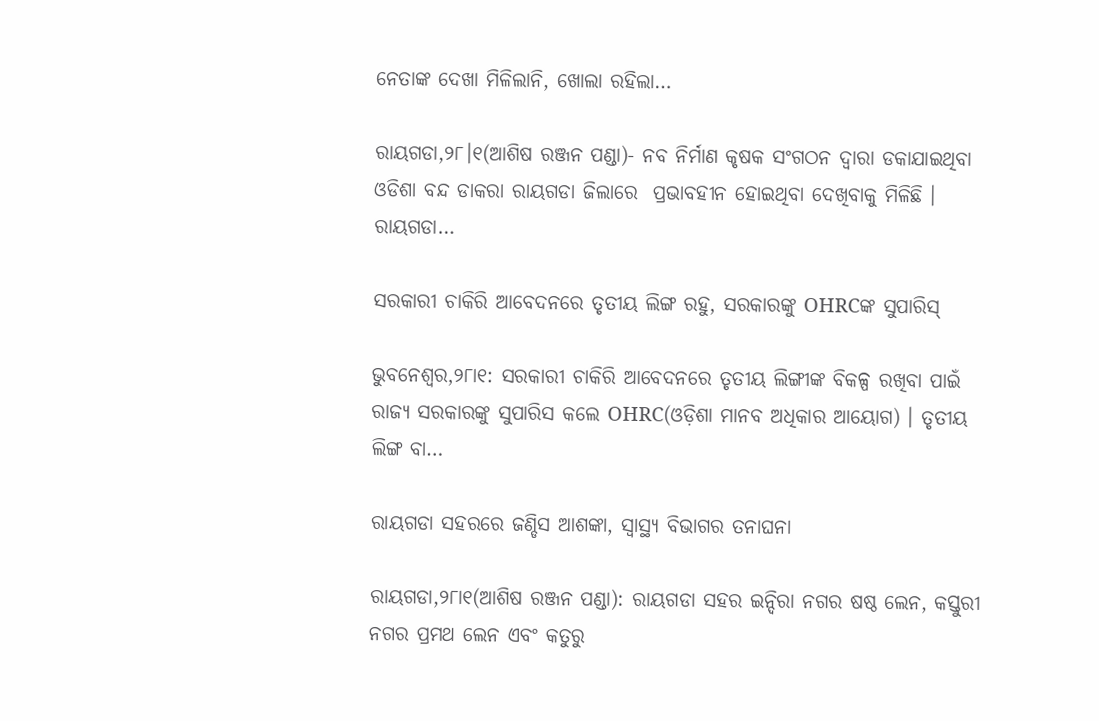ନେତାଙ୍କ ଦେଖା ମିଳିଲାନି, ଖୋଲା ରହିଲା…

ରାୟଗଡା,୨୮।୧(ଆଶିଷ ରଞ୍ଜନ ପଣ୍ଡା)- ନବ ନିର୍ମାଣ କୃଷକ ସଂଗଠନ ଦ୍ବାରା ଡକାଯାଇଥିବା ଓଡିଶା ବନ୍ଦ ଡାକରା ରାୟଗଡା ଜିଲାରେ  ପ୍ରଭାବହୀନ ହୋଇଥିବା ଦେଖିବାକୁ ମିଳିଛି । ରାୟଗଡା…

ସରକାରୀ ଚାକିରି ଆବେଦନରେ ତୃତୀୟ ଲିଙ୍ଗ ରହୁ, ସରକାରଙ୍କୁ OHRCଙ୍କ ସୁପାରିସ୍‌

ଭୁବନେଶ୍ୱର,୨୮ା୧: ସରକାରୀ ଚାକିରି ଆବେଦନରେ ତୃତୀୟ ଲିଙ୍ଗୀଙ୍କ ବିକଳ୍ପ ରଖିବା ପାଇଁ ରାଜ୍ୟ ସରକାରଙ୍କୁ ସୁପାରିସ କଲେ OHRC(ଓଡ଼ିଶା ମାନବ ଅଧିକାର ଆୟୋଗ) । ତୃତୀୟ ଲିଙ୍ଗ ବା…

ରାୟଗଡା ସହରରେ ଜଣ୍ଡିସ ଆଶଙ୍କା, ସ୍ୱାସ୍ଥ୍ୟ ବିଭାଗର ତନାଘନା

ରାୟଗଡା,୨୮ା୧(ଆଶିଷ ରଞ୍ଜନ ପଣ୍ଡା): ରାୟଗଡା ସହର ଇନ୍ଦିରା ନଗର ଷଷ୍ଠ ଲେନ, କସ୍ତୁରୀ ନଗର ପ୍ରମଥ ଲେନ ଏବଂ କତୁରୁ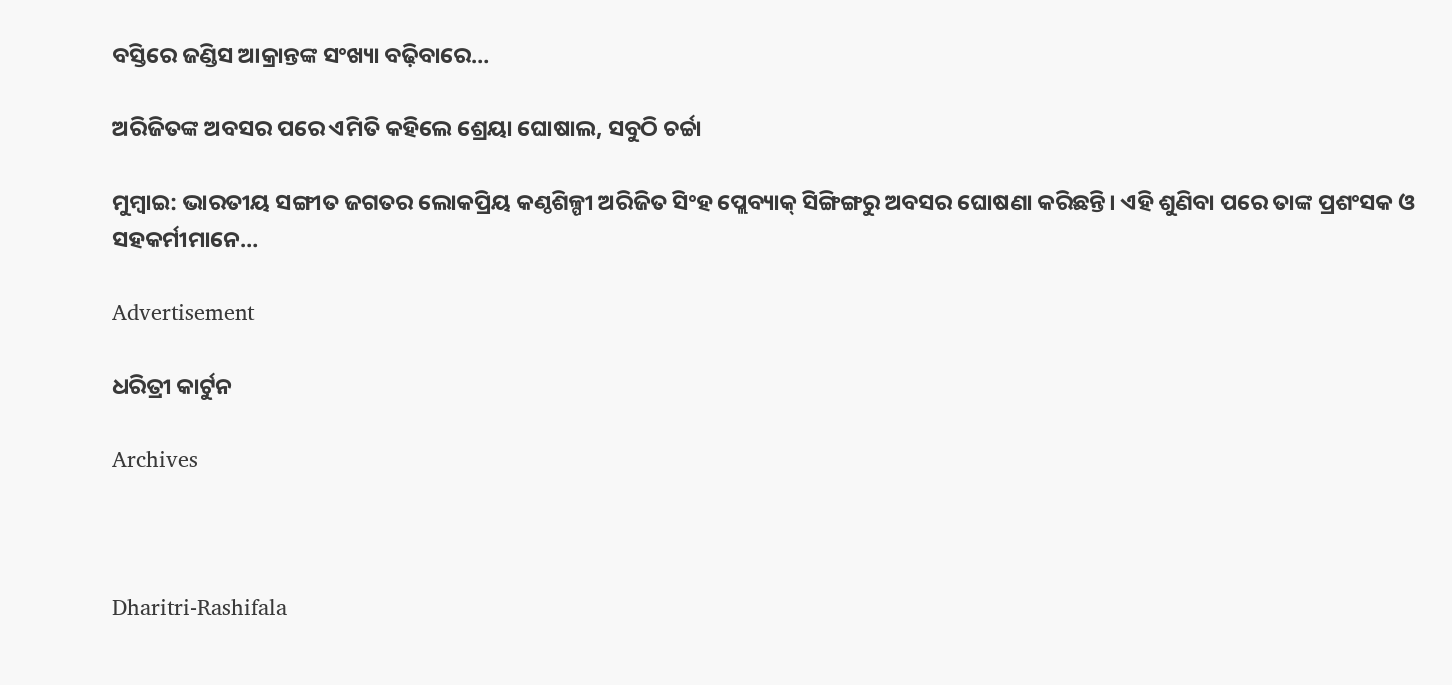ବସ୍ତିରେ ଜଣ୍ଡିସ ଆକ୍ରାନ୍ତଙ୍କ ସଂଖ୍ୟା ବଢ଼ିବାରେ…

ଅରିଜିତଙ୍କ ଅବସର ପରେ ଏମିତି କହିଲେ ଶ୍ରେୟା ଘୋଷାଲ, ସବୁଠି ଚର୍ଚ୍ଚା

ମୁମ୍ବାଇ: ଭାରତୀୟ ସଙ୍ଗୀତ ଜଗତର ଲୋକପ୍ରିୟ କଣ୍ଠଶିଳ୍ପୀ ଅରିଜିତ ସିଂହ ପ୍ଲେବ୍ୟାକ୍ ସିଙ୍ଗିଙ୍ଗରୁ ଅବସର ଘୋଷଣା କରିଛନ୍ତି। ଏହି ଶୁଣିବା ପରେ ତାଙ୍କ ପ୍ରଶଂସକ ଓ ସହକର୍ମୀମାନେ…

Advertisement

ଧରିତ୍ରୀ କାର୍ଟୁନ

Archives



Dharitri-Rashifala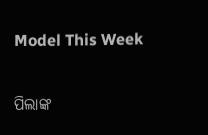Model This Week

ପିଲାଙ୍କ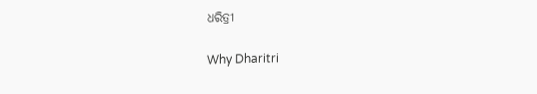ଧରିତ୍ରୀ

Why Dharitri